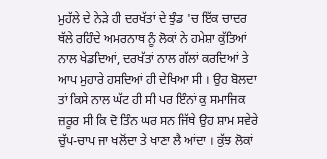ਮੁਹੱਲੇ ਦੇ ਨੇੜੇ ਹੀ ਦਰਖੱਤਾਂ ਦੇ ਝੁੰਡ 'ਚ ਇੱਕ ਚਾਦਰ ਥੱਲੇ ਰਹਿੰਦੇ ਅਮਰਨਾਥ ਨੂੰ ਲੋਕਾਂ ਨੇ ਹਮੇਸ਼ਾ ਕੁੱਤਿਆਂ ਨਾਲ ਖੇਡਦਿਆਂ, ਦਰਖੱਤਾਂ ਨਾਲ ਗੱਲਾਂ ਕਰਦਿਆਂ ਤੇ ਆਪ ਮੁਹਾਰੇ ਹਸਦਿਆਂ ਹੀ ਦੇਖਿਆ ਸੀ । ਉਹ ਬੋਲਦਾ ਤਾਂ ਕਿਸੇ ਨਾਲ ਘੱਟ ਹੀ ਸੀ ਪਰ ਇੰਨਾਂ ਕੁ ਸਮਾਜਿਕ ਜ਼ਰੂਰ ਸੀ ਕਿ ਦੋ ਤਿੰਨ ਘਰ ਸਨ ਜਿੱਥੇ ਉਹ ਸ਼ਾਮ ਸਵੇਰੇ ਚੁੱਪ-ਚਾਪ ਜਾ ਖਲੋਂਦਾ ਤੇ ਖਾਣਾ ਲੈ ਆਂਦਾ । ਕੁੱਝ ਲੋਕਾਂ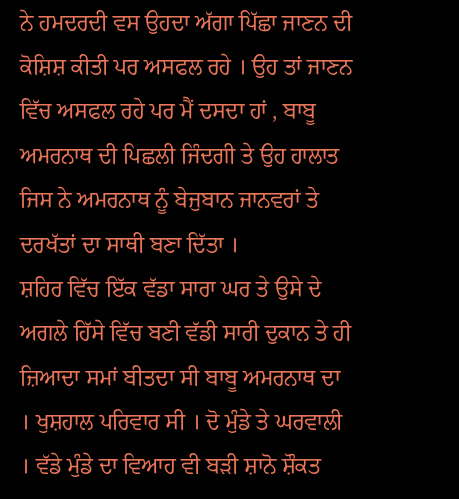ਨੇ ਹਮਦਰਦੀ ਵਸ ਉਹਦਾ ਅੱਗਾ ਪਿੱਛਾ ਜਾਣਨ ਦੀ ਕੋਸ਼ਿਸ਼ ਕੀਤੀ ਪਰ ਅਸਫਲ ਰਹੇ । ਉਹ ਤਾਂ ਜਾਣਨ ਵਿੱਚ ਅਸਫਲ ਰਹੇ ਪਰ ਮੈਂ ਦਸਦਾ ਹਾਂ , ਬਾਬੂ ਅਮਰਨਾਥ ਦੀ ਪਿਛਲੀ ਜਿੰਦਗੀ ਤੇ ਉਹ ਹਾਲਾਤ ਜਿਸ ਨੇ ਅਮਰਨਾਥ ਨੂੰ ਬੇਜੁਬਾਨ ਜਾਨਵਰਾਂ ਤੇ ਦਰਖੱਤਾਂ ਦਾ ਸਾਥੀ ਬਣਾ ਦਿੱਤਾ ।
ਸ਼ਹਿਰ ਵਿੱਚ ਇੱਕ ਵੱਡਾ ਸਾਰਾ ਘਰ ਤੇ ਉਸੇ ਦੇ ਅਗਲੇ ਹਿੱਸੇ ਵਿੱਚ ਬਣੀ ਵੱਡੀ ਸਾਰੀ ਦੁਕਾਨ ਤੇ ਹੀ ਜ਼ਿਆਦਾ ਸਮਾਂ ਬੀਤਦਾ ਸੀ ਬਾਬੂ ਅਮਰਨਾਥ ਦਾ । ਖੁਸ਼ਹਾਲ ਪਰਿਵਾਰ ਸੀ । ਦੋ ਮੁੰਡੇ ਤੇ ਘਰਵਾਲੀ । ਵੱਡੇ ਮੁੰਡੇ ਦਾ ਵਿਆਹ ਵੀ ਬੜੀ ਸ਼ਾਨੋ ਸ਼ੌਕਤ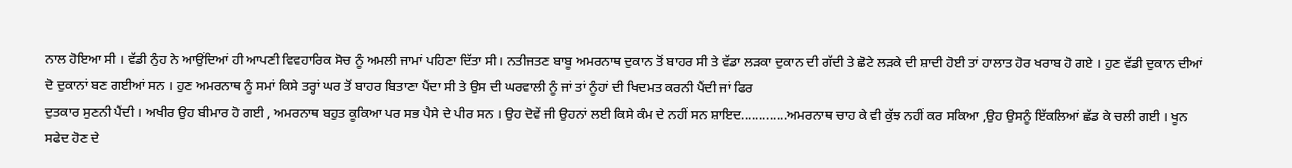ਨਾਲ ਹੋਇਆ ਸੀ । ਵੱਡੀ ਨੁੰਹ ਨੇ ਆਉਂਦਿਆਂ ਹੀ ਆਪਣੀ ਵਿਵਹਾਰਿਕ ਸੋਚ ਨੂੰ ਅਮਲੀ ਜਾਮਾਂ ਪਹਿਣਾ ਦਿੱਤਾ ਸੀ। ਨਤੀਜਤਣ ਬਾਬੂ ਅਮਰਨਾਥ ਦੁਕਾਨ ਤੋਂ ਬਾਹਰ ਸੀ ਤੇ ਵੱਡਾ ਲੜਕਾ ਦੁਕਾਨ ਦੀ ਗੱਦੀ ਤੇ ਛੋਟੇ ਲੜਕੇ ਦੀ ਸ਼ਾਦੀ ਹੋਈ ਤਾਂ ਹਾਲਾਤ ਹੋਰ ਖਰਾਬ ਹੋ ਗਏ । ਹੁਣ ਵੱਡੀ ਦੁਕਾਨ ਦੀਆਂ ਦੋ ਦੁਕਾਨਾਂ ਬਣ ਗਈਆਂ ਸਨ । ਹੁਣ ਅਮਰਨਾਥ ਨੂੰ ਸਮਾਂ ਕਿਸੇ ਤਰ੍ਹਾਂ ਘਰ ਤੋਂ ਬਾਹਰ ਬਿਤਾਣਾ ਪੈਂਦਾ ਸੀ ਤੇ ਉਸ ਦੀ ਘਰਵਾਲੀ ਨੂੰ ਜਾਂ ਤਾਂ ਨੂੰਹਾਂ ਦੀ ਖਿਦਮਤ ਕਰਨੀ ਪੈਂਦੀ ਜਾਂ ਫਿਰ
ਦੁਤਕਾਰ ਸੁਣਨੀ ਪੈਂਦੀ । ਅਖੀਰ ਉਹ ਬੀਮਾਰ ਹੋ ਗਈ , ਅਮਰਨਾਥ ਬਹੁਤ ਕੂਕਿਆ ਪਰ ਸਭ ਪੈਸੇ ਦੇ ਪੀਰ ਸਨ । ਉਹ ਦੋਵੇਂ ਜੀ ਉਹਨਾਂ ਲਈ ਕਿਸੇ ਕੰਮ ਦੇ ਨਹੀਂ ਸਨ ਸ਼ਾਇਦ.............ਅਮਰਨਾਥ ਚਾਹ ਕੇ ਵੀ ਕੁੱਝ ਨਹੀਂ ਕਰ ਸਕਿਆ ,ਉਹ ਉਸਨੂੰ ਇੱਕਲਿਆਂ ਛੱਡ ਕੇ ਚਲੀ ਗਈ । ਖੂਨ ਸਫੇਦ ਹੋਣ ਦੇ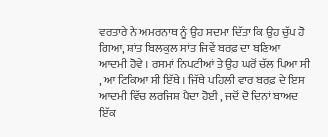ਵਰਤਾਰੇ ਨੇ ਅਮਰਨਾਥ ਨੂੰ ਉਹ ਸਦਮਾ ਦਿੱਤਾ ਕਿ ਉਹ ਚੁੱਪ ਹੋ ਗਿਆ, ਸ਼ਾਂਤ ਬਿਲਕੁਲ ਸਾਂਤ ਜਿਵੇਂ ਬਰਫ਼ ਦਾ ਬਣਿਆ ਆਦਮੀ ਹੋਵੇ । ਰਸਮਾਂ ਨਿਪਟੀਆਂ ਤੇ ਉਹ ਘਰੋਂ ਚੱਲ ਪਿਆ ਸੀ , ਆ ਟਿਕਿਆ ਸੀ ਇੱਥੇ । ਜਿੱਥੇ ਪਹਿਲੀ ਵਾਰ ਬਰਫ਼ ਦੇ ਇਸ ਆਦਮੀ ਵਿੱਚ ਲਰਜਿਸ਼ ਪੈਦਾ ਹੋਈ , ਜਦੋਂ ਦੋ ਦਿਨਾਂ ਬਾਅਦ ਇੱਕ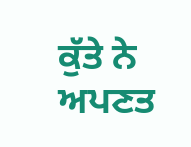ਕੁੱਤੇ ਨੇ ਅਪਣਤ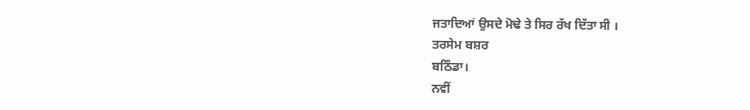ਜਤਾਦਿਆਂ ਉਸਦੇ ਮੋਢੇ ਤੇ ਸਿਰ ਰੱਖ ਦਿੱਤਾ ਸੀ ।
ਤਰਸੇਮ ਬਸ਼ਰ
ਬਠਿੰਡਾ।
ਨਵੀਂ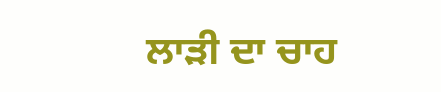ਲਾੜੀ ਦਾ ਚਾਹ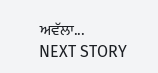ਅਵੱਲਾ...
NEXT STORY